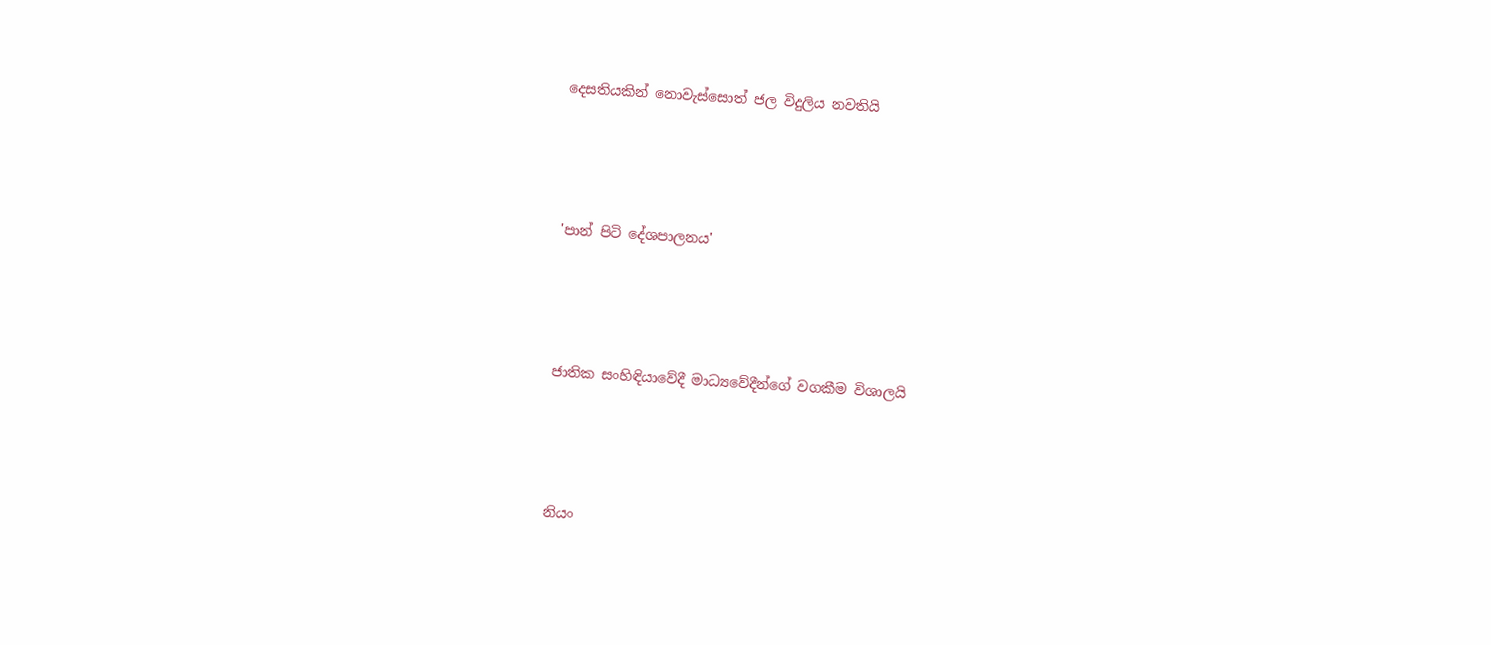දෙසතියකින් නොවැස්සොත් ජල විදුලිය නවතියි




'පාන් පිටි දේශපාලනය'




ජාතික සංහිඳියාවේදී මාධ්‍යවේදීන්ගේ වගකීම විශාලයි




නියං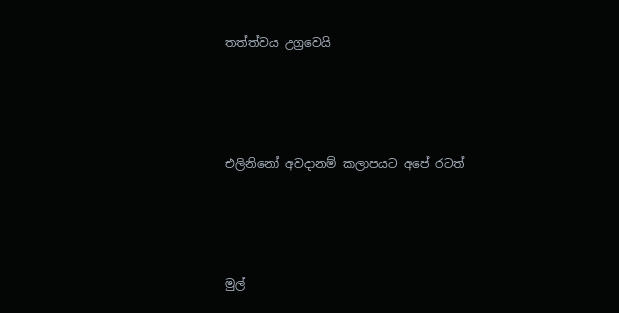තත්ත්වය උග්‍රවෙයි




එලිනිනෝ අවදානම් කලාපයට අපේ රටත්




මුල්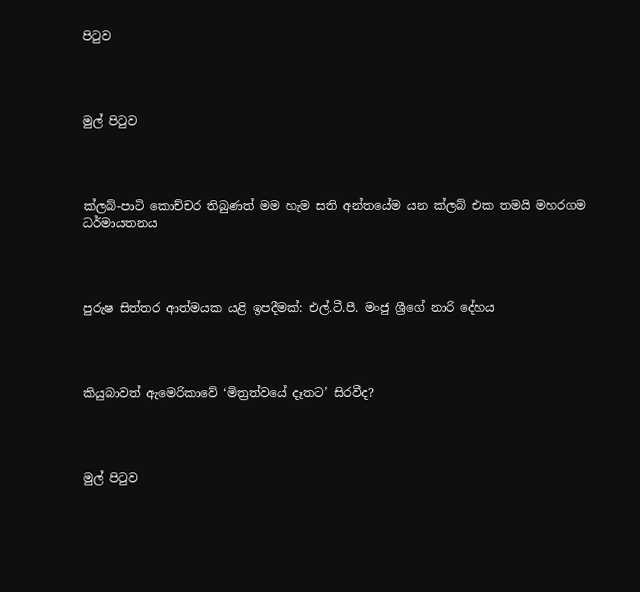පිටුව




මුල් පිටුව




ක්ලබ්-පාටි කොච්චර තිබුණත් මම හැම සති අන්තයේම යන ක්ලබ් එක තමයි මහරගම ධර්මායතනය




පුරුෂ සිත්තර ආත්මයක යළි ඉපදීමක්: එල්.ටී.පී. මංජු ශ්‍රීගේ නාරි දේහය




කියුබාවත් ඇමෙරිකාවේ ‘මිත්‍රත්වයේ දෑතට’ සිරවීද?




මුල් පිටුව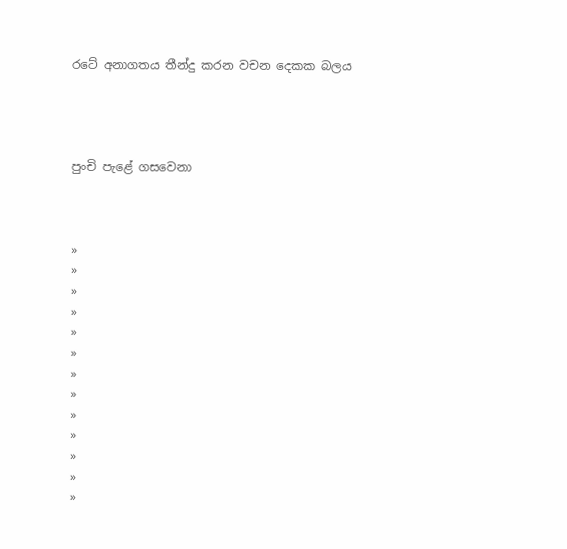රටේ අනාගතය තීන්දු කරන වචන දෙකක බලය




පුංචි පැළේ ගසවෙනා



»
»
»
»
»
»
»
»
»
»
»
»
»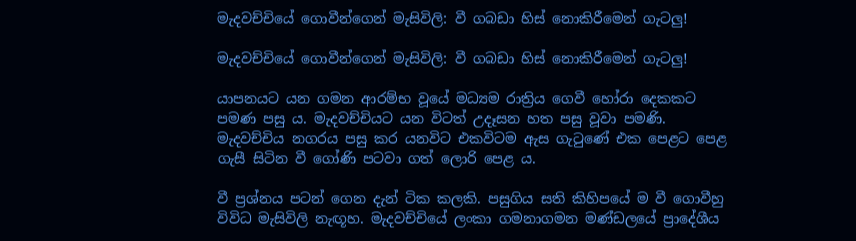මැදවච්චියේ ගොවීන්ගෙන් මැසිවිලි: වී ගබඩා හිස් නොකිරීමෙන් ගැටලු!

මැදවච්චියේ ගොවීන්ගෙන් මැසිවිලි: වී ගබඩා හිස් නොකිරීමෙන් ගැටලු!

යාපනයට යන ගමන ආරම්භ වූයේ මධ්‍යම රාත්‍රිය ගෙවී හෝරා දෙකකට පමණ පසු ය. මැදවච්චියට යන විටත් උදෑසන හත පසු වූවා පමණි. මැදවච්චිය නගරය පසු කර යනවිට එකවිටම ඇස ගැටුණේ එක පෙළට පෙළ ගැසී සිටින වී ගෝණි පටවා ගත් ලොරි පෙළ ය.

වී ප්‍රශ්නය පටන් ගෙන දැන් ටික කලකි. පසුගිය සති කිහිපයේ ම වී ගොවීහු විවිධ මැසිවිලි නැඟූහ. මැදවච්චියේ ලංකා ගමනාගමන මණ්ඩලයේ ප්‍රාදේශීය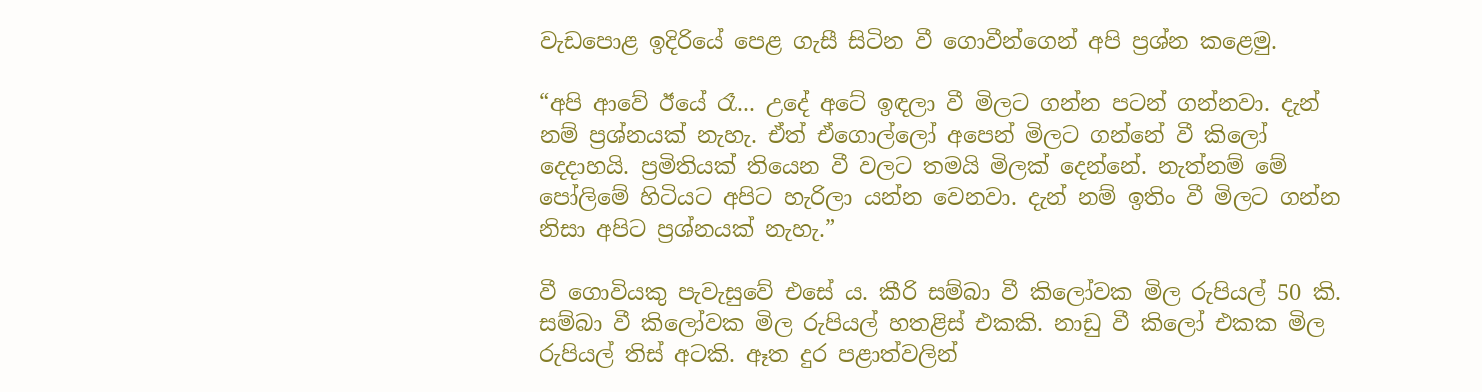වැඩපොළ ඉදිරියේ පෙළ ගැසී සිටින වී ගොවීන්ගෙන් අපි ප්‍රශ්න කළෙමු.

“අපි ආවේ ඊයේ රෑ... උදේ අටේ ඉඳලා වී මිලට ගන්න පටන් ගන්නවා. දැන් නම් ප්‍රශ්නයක් නැහැ. ඒත් ඒගොල්ලෝ අපෙන් මිලට ගන්නේ වී කිලෝ දෙදාහයි. ප්‍රමිතියක් තියෙන වී වලට තමයි මිලක් දෙන්නේ. නැත්නම් මේ පෝලිමේ හිටියට අපිට හැරිලා යන්න වෙනවා. දැන් නම් ඉතිං වී මිලට ගන්න නිසා අපිට ප්‍රශ්නයක් නැහැ.”

වී ගොවියකු පැවැසුවේ එසේ ය‍. කීරි සම්බා වී කිලෝවක මිල රුපියල් 50 කි. සම්බා වී කිලෝවක මිල රුපියල් හතළිස් එකකි. නාඩු වී කිලෝ එකක මිල රුපියල් තිස් අටකි. ඈත දුර පළාත්වලින්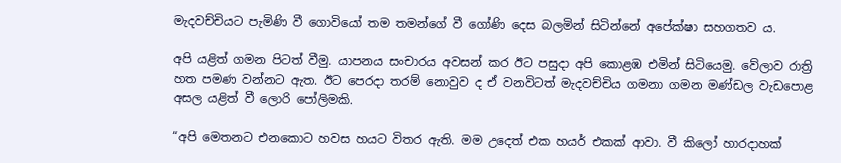මැදවච්චියට පැමිණි වී ගොවියෝ තම තමන්ගේ වී ගෝණි දෙස බලමින් සිටින්නේ අපේක්ෂා සහගතව ය.

අපි යළිත් ගමන පිටත් වීමු. යාපනය සංචාරය අවසන් කර ඊට පසුදා අපි කොළඹ එමින් සිටියෙමු. වේලාව රාත්‍රි හත පමණ වන්නට ඇත. ඊට පෙරදා තරම් නොවුව ද ඒ වනවිටත් මැදවච්චිය ගමනා ගමන මණ්ඩල වැඩපොළ අසල යළිත් වී ලොරි පෝලිමකි.

“අපි මෙතනට එනකොට හවස හයට විතර ඇති. මම උදෙත් එක හයර් එකක් ආවා. වී කිලෝ හාරදාහක්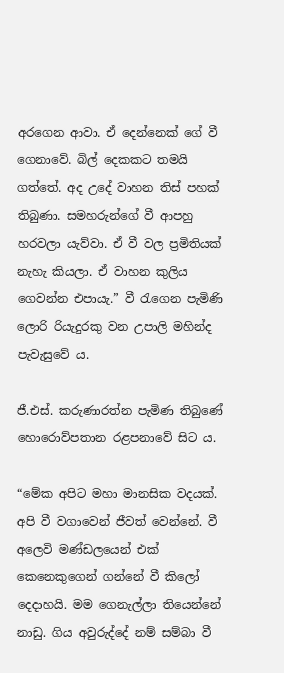අරගෙන ආවා. ඒ දෙන්නෙක් ගේ වී ගෙනාවේ. බිල් දෙකකට තමයි ගත්තේ. අද උදේ වාහන තිස් පහක් තිබුණා. සමහරුන්ගේ වී ආපහු හරවලා යැව්වා. ඒ වී වල ප්‍රමිතියක් නැහැ කියලා. ඒ වාහන කුලිය ගෙවන්න එපායැ.” වී රැගෙන පැමිණි ලොරි රියැදුරකු වන උපාලි මහින්ද පැවැසුවේ ය.

ජී.එස්. කරුණාරත්න පැමිණ තිබුණේ හොරොව්පතාන රළපනාවේ සිට ය.

“මේක අපිට මහා මානසික වදයක්. අපි වී වගාවෙන් ජීවත් වෙන්නේ‍. වී අලෙවි මණ්ඩලයෙන් එක් කෙනෙකුගෙන් ගන්නේ වී කිලෝ දෙදාහයි. මම ගෙනැල්ලා තියෙන්නේ නාඩු. ගිය අවුරුද්දේ නම් සම්බා වී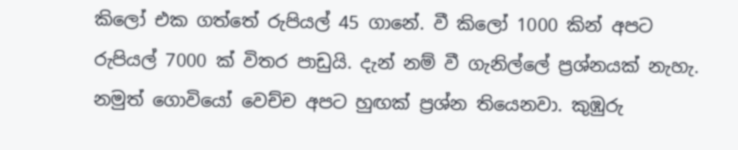කිලෝ එක ගත්තේ රුපියල් 45 ගානේ. වී කිලෝ 1000 කින් අපට රුපියල් 7000 ක් විතර පාඩුයි. දැන් නම් වී ගැනිල්ලේ ප්‍රශ්නයක් නැහැ. නමුත් ගොවියෝ වෙච්ච අපට හුඟක් ප්‍රශ්න තියෙනවා. කුඹුරු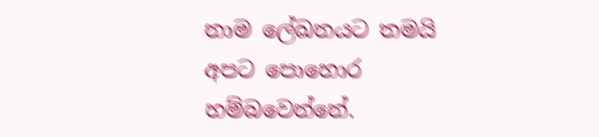නාම ලේඛනයට තමයි අපට පොහොර හම්බවෙන්නේ.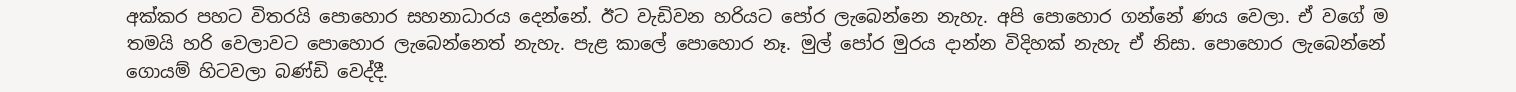අක්කර පහට විතරයි පොහොර සහනාධාරය දෙන්නේ. ඊට වැඩිවන හරියට පෝර ලැබෙන්නෙ නැහැ. අපි පොහොර ගන්නේ ණය වෙලා. ඒ වගේ ම තමයි හරි වෙලාවට පොහොර ලැබෙන්නෙත් නැහැ. පැළ කාලේ පොහොර නෑ. මුල් පෝර මුරය දාන්න විදිහක් නැහැ ඒ නිසා. පොහොර ලැබෙන්නේ ගොයම් හිටවලා බණ්ඩි වෙද්දී‍.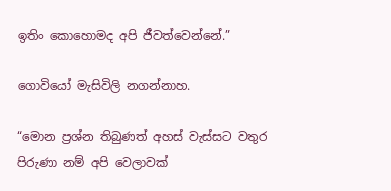ඉතිං ‍කොහොමද අපි ජීවත්වෙන්නේ.”

ගොවියෝ මැසිවිලි නගන්නාහ.

“මොන ප්‍රශ්න තිබුණත් අහස් වැස්සට වතුර පිරුණා නම් අපි වෙලාවක්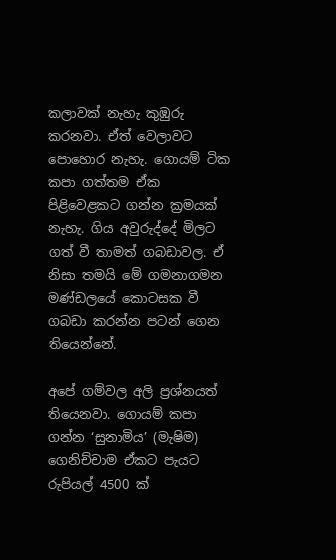කලාවක් නැහැ කුඹුරු කරනවා. ඒත් වෙලාවට පොහොර නැහැ. ගොයම් ටික කපා ගත්තම ඒක පිළිවෙළකට ගන්න ක්‍රමයක් නැහැ. ගිය අවුරුද්දේ මිලට ගත් වී තාමත් ගබඩාවල‍. ඒ නිසා තමයි මේ ගමනාගමන මණ්ඩලයේ කොටසක වී ගබඩා කරන්න පටන් ගෙන තියෙන්නේ.

අපේ ගම්වල අලි ප්‍රශ්නයත් තියෙනවා‍. ගොයම් කපා ගන්න ‘සුනාමිය’ (මැෂිම) ගෙනිච්චාම ඒකට පැයට රුපියල් 4500 ක්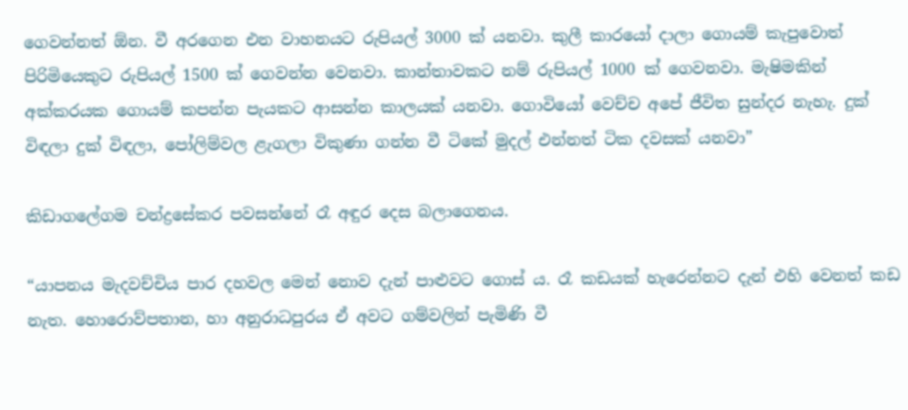ගෙවන්නත් ඕන. වී අරගෙන එන වාහනයට රුපියල් 3000 ක් ‍යනවා. කුලී කාරයෝ දාලා ගොයම් කැපුවොත් පිරිමියෙකුට රුපියල් 1500 ක් ගෙවන්න වෙනවා. කාන්තාවකට නම් රුපියල් 1000 ක් ගෙවනවා. මැෂිමකින් අක්කරයක ගොයම් කපන්න පැයකට ආසන්න කාලයක් යනවා. ගොවියෝ වෙච්ච අපේ ජීවිත සුන්දර නැහැ. දුක් විඳලා දුක් විඳලා, පෝලිම්වල ළැගලා විකුණා ගන්න වී ටිකේ මුදල් එන්නත් ටික දවසක් යනවා”

කිඩාගලේගම චන්ද්‍රසේකර පවසන්නේ රෑ අඳුර දෙස බලාගෙනය.

“යාපනය මැදවච්චිය පාර දහවල මෙන් නොව දැන් පාළුවට ගොස් ය. රෑ කඩයක් හ‍ැරෙන්නට දැන් එහි වෙනත් කඩ නැත. හොරොව්පතාන, හා අනුරාධපුරය ඒ අවට ගම්වලින් පැමිණි වී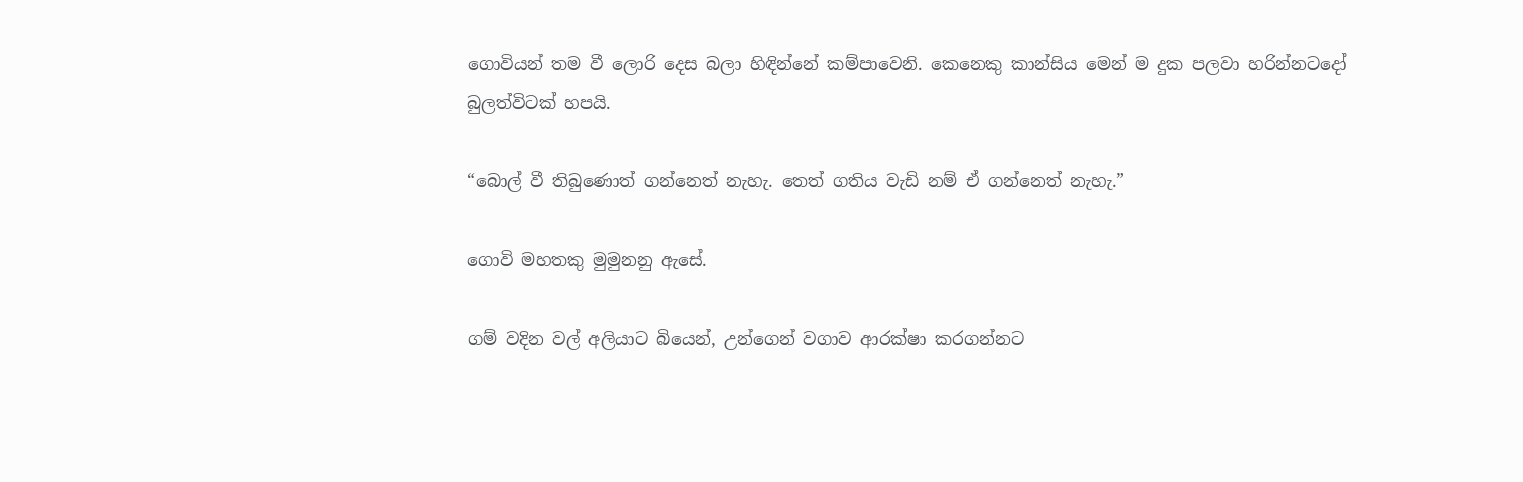ගොවියන් තම වී ලොරි දෙස බලා හිඳින්නේ කම්පාවෙනි. කෙනෙකු කාන්සිය මෙන් ම දුක පලවා හරින්න‍ටදෝ බුලත්විටක් හපයි.

“බොල් වී තිබුණොත් ගන්නෙත් නැහැ. තෙත් ගතිය වැඩි නම් ඒ ගන්නෙත් නැහැ.”

ගොවි මහතකු මුමුනනු ඇසේ.

ගම් වදින වල් අලියාට බියෙන්, උන්ගෙන් වගාව ආරක්ෂා කරගන්නට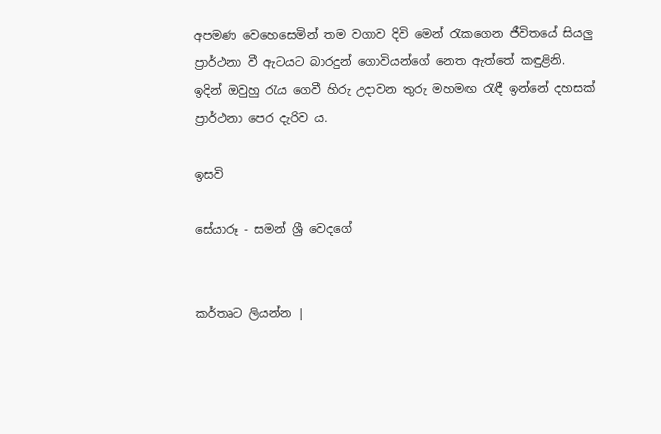අපමණ වෙහෙසෙමින් තම වගාව දිවි මෙන් රැකගෙන ජීවිතයේ සියලු ප්‍රාර්ථනා වී ඇටයට බාරදුන් ගොවියන්ගේ නෙත ඇත්තේ කඳුළිනි. ඉදින් ඔවුහු ‍රැය ගෙවී හිරු උදාවන තුරු මහමඟ රැඳී ඉන්නේ දහසක් ප්‍රාර්ථනා පෙර දැරිව ය.

ඉසවි

සේයාරූ - සමන් ශ්‍රී වෙදගේ


කර්තෘට ලියන්න |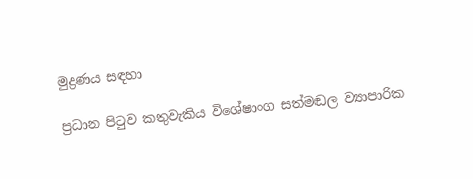මුද්‍රණය සඳහා

ප්‍රධාන පිටුව කතුවැකිය විශේෂාංග සත්මඬල ව්‍යාපාරික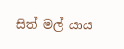සිත් මල් යාය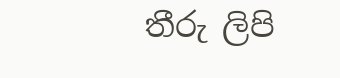තීරු ලිපි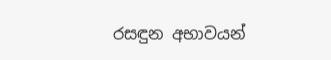රසඳුන අභාවයන්